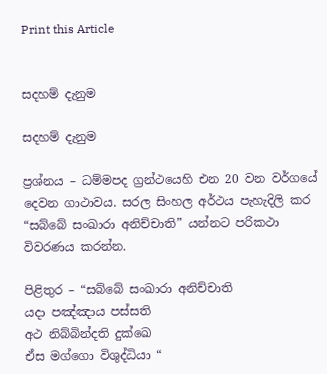Print this Article


සදහම් දැනුම

සදහම් දැනුම

ප්‍රශ්නය – ධම්මපද ග්‍රන්ථයෙහි එන 20 වන වර්ගයේ දෙවන ගාථාවය. සරල සිංහල අර්ථය පැහැදිලි කර “සබ්බේ සංඛාරා අනිච්චාති” යන්නට පරිකථා විවරණය කරන්න.

පිළිතුර – “සබ්බේ සංඛාරා අනිච්චාති
යදා පඤ්ඤාය පස්සති
අථ නිබ්බින්දති දුක්ඛෙ
ඒස මග්ගො විශුද්ධියා “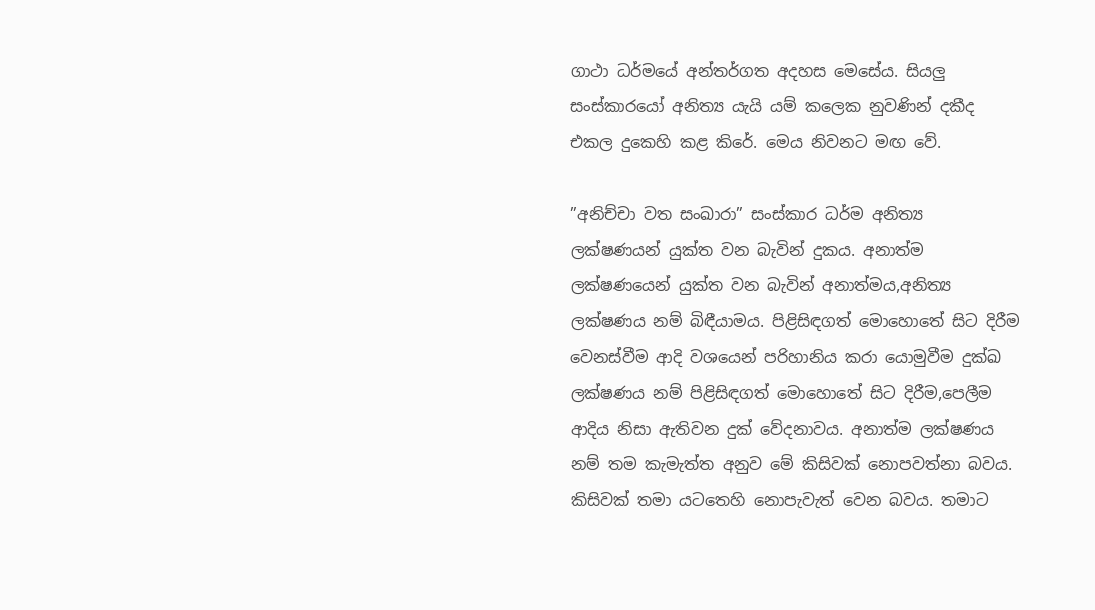ගාථා ධර්මයේ අන්තර්ගත අදහස මෙසේය. සියලු සංස්කාරයෝ අනිත්‍ය යැයි යම් කලෙක නුවණින් දකීද එකල දුකෙහි කළ කිරේ. මෙය නිවනට මඟ වේ.

”අනිච්චා වත සංඛාරා” සංස්කාර ධර්ම අනිත්‍ය ලක්ෂණයන් යුක්ත වන බැවින් දුකය. අනාත්ම ලක්ෂණයෙන් යුක්ත වන බැවින් අනාත්මය,අනිත්‍ය ලක්ෂණය නම් බිඳීයාමය. පිළිසිඳගත් මොහොතේ සිට දිරීම වෙනස්වීම ආදි වශයෙන් පරිහානිය කරා යොමුවීම දුක්ඛ ලක්ෂණය නම් පිළිසිඳගත් මොහොතේ සිට දිරීම,පෙලීම ආදිය නිසා ඇතිවන දුක් වේදනාවය. අනාත්ම ලක්ෂණය නම් තම කැමැත්ත අනුව මේ කිසිවක් නොපවත්නා බවය. කිසිවක් තමා යටතෙහි නොපැවැත් වෙන බවය. තමාට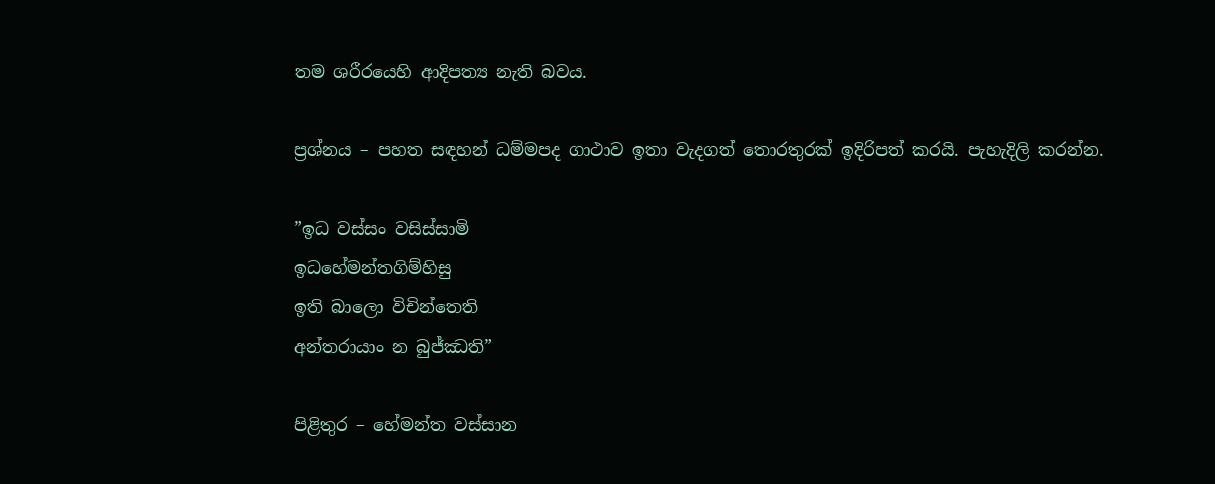තම ශරීරයෙහි ආදිපත්‍ය නැති බවය.

ප්‍රශ්නය – පහත සඳහන් ධම්මපද ගාථාව ඉතා වැදගත් තොරතුරක් ඉදිරිපත් කරයි. පැහැදිලි කරන්න.

”ඉධ වස්සං වසිස්සාමි
ඉධහේමන්තගිම්හිසු
ඉති බාලො විචින්තෙති
අන්තරායාං න බුජ්ඣති”

පිළිතුර – හේමන්ත වස්සාන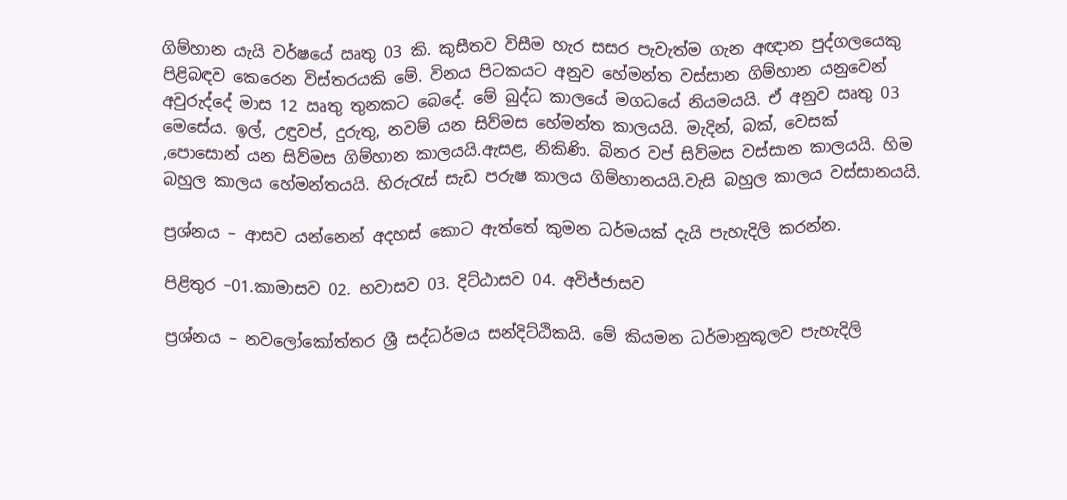ගිම්හාන යැයි වර්ෂයේ ඍතු 03 කි. කුසීතව විසීම හැර සසර පැවැත්ම ගැන අඥාන පුද්ගලයෙකු පිළිබඳව කෙරෙන විස්තරයකි මේ. විනය පිටකයට අනුව හේමන්ත වස්සාන ගිම්හාන යනුවෙන් අවුරුද්දේ මාස 12 ඍතු තුනකට බෙදේ. මේ බුද්ධ කාලයේ මගධයේ නියමයයි. ඒ අනුව ඍතු 03 මෙසේය. ඉල්, උඳුවප්, දුරුතු, නවම් යන සිව්මස හේමන්ත කාලයයි. මැදින්, බක්, වෙසක් ,පොසොන් යන සිව්මස ගිම්හාන කාලයයි.ඇසළ, නිකිණි. බිනර වප් සිව්මස වස්සාන කාලයයි. හිම බහුල කාලය හේමන්තයයි. හිරුරැස් සැඩ පරුෂ කාලය ගිම්හානයයි.වැසි බහුල කාලය වස්සානයයි.

ප්‍රශ්නය – ආසව යන්නෙන් අදහස් කොට ඇත්තේ කුමන ධර්මයක් දැයි පැහැදිලි කරන්න.

පිළිතුර –01.කාමාසව 02. භවාසව 03. දිට්ඨාසව 04. අවිජ්ජාසව

ප්‍රශ්නය – නවලෝකෝත්තර ශ්‍රී සද්ධර්මය සන්දිට්ඨිකයි. මේ කියමන ධර්මානුකූලව පැහැදිලි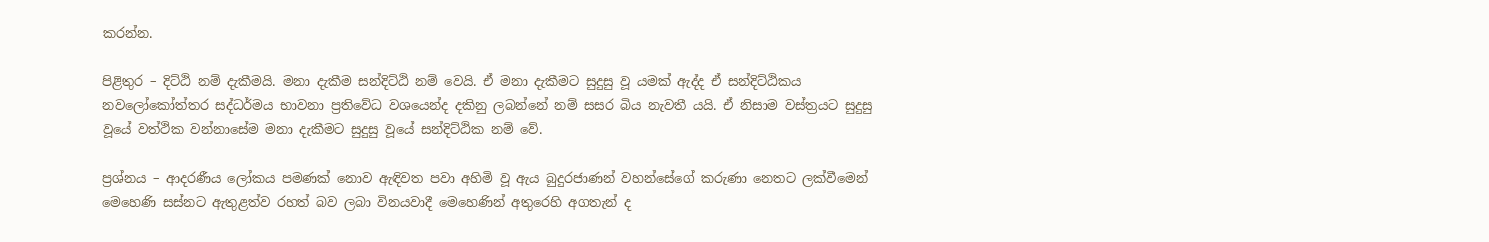කරන්න.

පිළිතුර – දිට්ඨි නම් දැකීමයි. මනා දැකීම සන්දිට්ඨි නම් වෙයි. ඒ මනා දැකීමට සුදුසු වූ යමක් ඇද්ද ඒ සන්දිට්ඨිකය නවලෝකෝත්තර සද්ධර්මය භාවනා ප්‍රතිවේධ වශයෙන්ද දකිනු ලබන්නේ නම් සසර බිය නැවතී යයි. ඒ නිසාම වස්ත්‍රයට සුදුසු වූයේ වත්ථික වන්නාසේම මනා දැකීමට සුදුසු වූයේ සන්දිට්ඨික නම් වේ.

ප්‍රශ්නය – ආදරණීය ලෝකය පමණක් නොව ඇඳිවත පවා අහිමි වූ ඇය බුදුරජාණන් වහන්සේගේ කරුණා නෙතට ලක්වීමෙන් මෙහෙණි සස්නට ඇතුළත්ව රහත් බව ලබා විනයවාදී මෙහෙණින් අතුරෙහි අගතැන් ද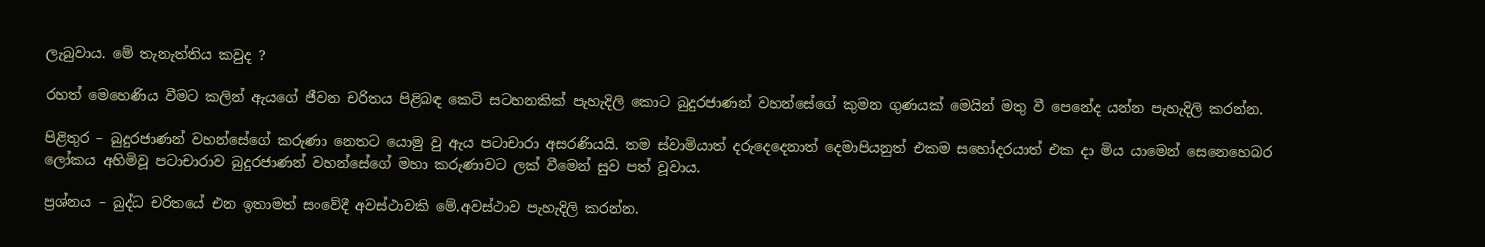ලැබුවාය. මේ තැනැත්තිය කවුද ?

රහත් මෙහෙණිය වීමට කලින් ඇයගේ ජීවන චරිතය පිළිබඳ කෙටි සටහනකික් පැහැදිලි කොට බුදුරජාණන් වහන්සේගේ කුමන ගුණයක් මෙයින් මතු වී පෙනේද යන්න පැහැදිලි කරන්න.

පිළිතුර – බුදුරජාණන් වහන්සේගේ කරුණා නෙතට යොමු වු ඇය පටාචාරා අසරණියයි. තම ස්වාමියාත් දරුදෙදෙනාත් දෙමාපියනුත් එකම සහෝදරයාත් එක දා මිය යාමෙන් සෙනෙහෙබර ලෝකය අහිමිවූ පටාචාරාව බුදුරජාණන් වහන්සේගේ මහා කරුණාවට ලක් වීමෙන් සුව පත් වූවාය.

ප්‍රශ්නය – බුද්ධ චරිතයේ එන ඉතාමත් සංවේදී අවස්ථාවකි මේ.අවස්ථාව පැහැදිලි කරන්න.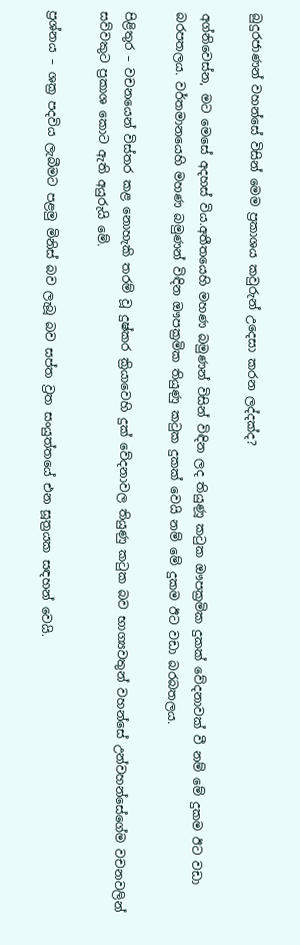බුදුරජාණන් වහන්සේ විසින් මෙම ප්‍රකාශය කවුරුන් උදෙසා කරන ලද්දක්ද?

අග්නිවෙස්න, මට මෙසේ අදහස් විය.අතීතයෙහි මහණ බමුණන් විසින් විඳින ලද තියුණූ කටුක ඖපක්‍රමික දුකක් වේදනාවක් වී නම් මේ දුකම ඊට වඩා බරපතලය. වර්තමානයෙහි මහණ බමුණන් විඳින ඖපක්‍රමික තියුණු කටුක දුකක් වෙයි නම් මේ දුකම ඊට වඩා බරබතලය.

පිළිතුර – වචනයෙන් විස්තර කළ නොහැකි තරම් වූ දුෂ්කර ක්‍රියාවෙහි දුක් වේදනාවල තියුණු කටුක බව භාග්‍යවතුන් වහන්සේ උන්වහන්සේගේම වචනවලින් සව්වකුට ප්‍රකාශ කොට ඇති අයුරුයි මේ.

ප්‍රශ්නය – ශක්‍ර පදවිය ලැබීමට පළමු මිනිස් බව ලැබූ බව සප්ත ව්‍රත සංයුත්තයේ එන සූත්‍රයක සඳහන් වෙයි.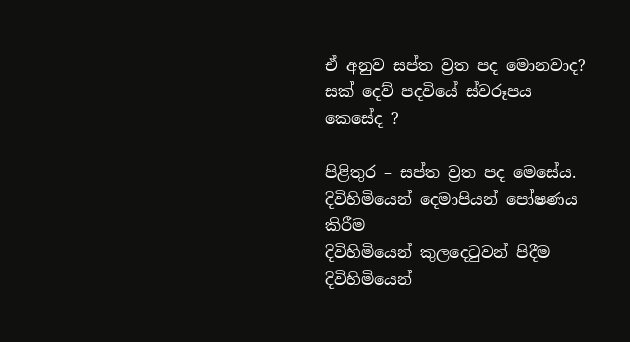ඒ අනුව සප්ත ව්‍රත පද මොනවාද? සක් දෙව් පදවියේ ස්වරූපය කෙසේද ?

පිළිතුර – සප්ත ව්‍රත පද මෙසේය.
දිවිහිමියෙන් දෙමාපියන් පෝෂණය කිරීම
දිවිහිමියෙන් කුලදෙටුවන් පිදීම
දිවිහිමියෙන්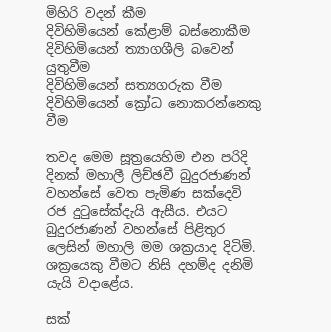මිහිරි වදන් කීම
දිවිහිමියෙන් කේළාම් බස්නොකීම
දිවිහිමියෙන් ත්‍යාගශීලි බවෙන් යුතුවීම
දිවිහිමියෙන් සත්‍යගරුක වීම
දිවිහිමියෙන් ක්‍රෝධ නොකරන්නෙකු වීම

තවද මෙම සූත්‍රයෙහිම එන පරිදි දිනක් මහාලී ලිච්ඡවී බුදුරජාණන් වහන්සේ වෙත පැමිණ සක්දෙවි රජ දුටුසේක්දැයි ඇසීය. එයට බුදුරජාණන් වහන්සේ පිළිතුර ලෙසින් මහාලි මම ශක්‍රයාද දිටිමි. ශක්‍රයෙකු වීමට නිසි දහම්ද දනිමි යැයි වදාළේය.

සක්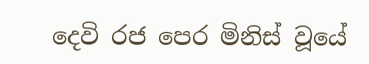දෙවි රජ පෙර මිනිස් වූයේ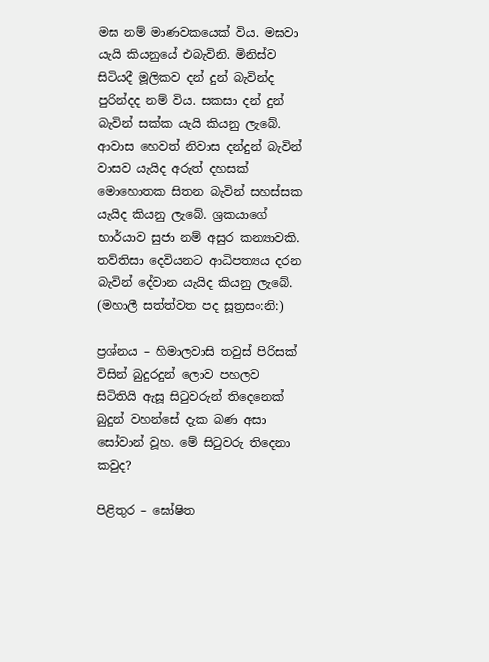මඝ නම් මාණවකයෙක් විය. මඝවා යැයි කියනුයේ එබැවිනි. මිනිස්ව සිටියදී මූලිකව දන් දුන් බැවින්ද පුරින්දද නම් විය. සකසා දන් දුන් බැවින් සක්ක යැයි කියනු ලැබේ. ආවාස හෙවත් නිවාස දන්දුන් බැවින් වාසව යැයිද අරුත් දහසක් මොහොතක සිතන බැවින් සහස්සක යැයිද කියනු ලැබේ. ශ්‍රකයාගේ භාර්යාව සුජා නම් අසුර කන්‍යාවකි. තව්තිසා දෙවියනට ආධිපත්‍යය දරන බැවින් දේවාන යැයිද කියනු ලැබේ. (මහාලී සත්ත්වත පද සූත්‍රසං:නි:)

ප්‍රශ්නය – හිමාලවාසි තවුස් පිරිසක් විසින් බුදුරදුන් ලොව පහලව සිටිතියි ඇසූ සිටුවරුන් තිදෙනෙක් බුදුන් වහන්සේ දැක බණ අසා සෝවාන් වූහ. මේ සිටුවරු තිදෙනා කවුද?

පිළිතුර – ඝෝෂිත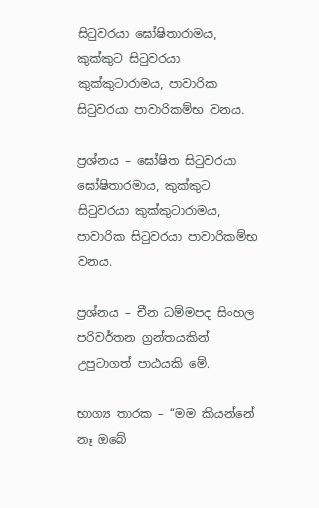සිටුවරයා ඝෝෂිතාරාමය, කුක්කුට සිටුවරයා කුක්කුටාරාමය, පාවාරික සිටුවරයා පාවාරිකම්භ වනය.

ප්‍රශ්නය – ඝෝෂිත සිටුවරයා ඝෝෂිතාරමාය, කුක්කුට සිටුවරයා කුක්කුටාරාමය, පාවාරික සිටුවරයා පාවාරිකම්භ වනය.

ප්‍රශ්නය – චීන ධම්මපද සිංහල පරිවර්තන ග්‍රන්තයකින් උපුටාගත් පාඨයකි මේ.

භාග්‍ය තාරක – “මම කියන්නේ නෑ ඔබේ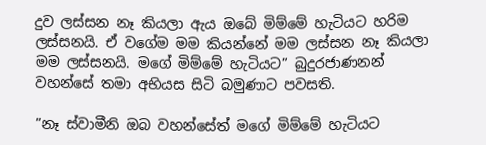දුව ලස්සන නෑ කියලා ඇය ඔබේ මිම්මේ හැටියට හරිම ලස්සනයි. ඒ වගේම මම කියන්නේ මම ලස්සන නෑ කියලා මම ලස්සනයි. මගේ මිම්මේ හැටියට” බුදුරජාණනන් වහන්සේ තමා අභියස සිටි බමුණාට පවසති.

”නෑ ස්වාමීනි ඔබ වහන්සේත් මගේ මිම්මේ හැටියට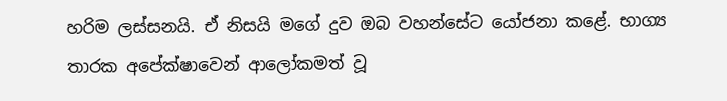හරිම ලස්සනයි. ඒ නිසයි මගේ දුව ඔබ වහන්සේට යෝජනා කළේ. භාග්‍ය තාරක අපේක්ෂාවෙන් ආලෝකමත් වූ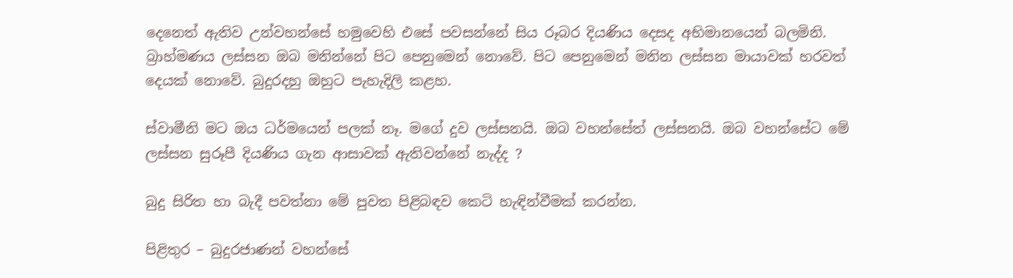දෙනෙත් ඇතිව උන්වහන්සේ හමුවෙහි එසේ පවසන්නේ සිය රූබර දියණිය දෙසද අභිමානයෙන් බලමිනි. බ්‍රාහ්මණය ලස්සන ඔබ මනින්නේ පිට පෙනුමෙන් නොවේ. පිට පෙනුමෙන් මනින ලස්සන මායාවක් හරවත් දෙයක් නොවේ. බුදුරදහු ඔහුට පැහැදිලි කළහ.

ස්වාමීනි මට ඔය ධර්මයෙන් පලක් නෑ. මගේ දුව ලස්සනයි. ඔබ වහන්සේත් ලස්සනයි. ඔබ වහන්සේට මේ ලස්සන සුරූපී දියණිය ගැන ආසාවක් ඇතිවන්නේ නැද්ද ?

බුදු සිරිත හා බැදී පවත්නා මේ පුවත පිළිබඳව කෙටි හැඳින්වීමක් කරන්න.

පිළිතුර – බුදුරජාණන් වහන්සේ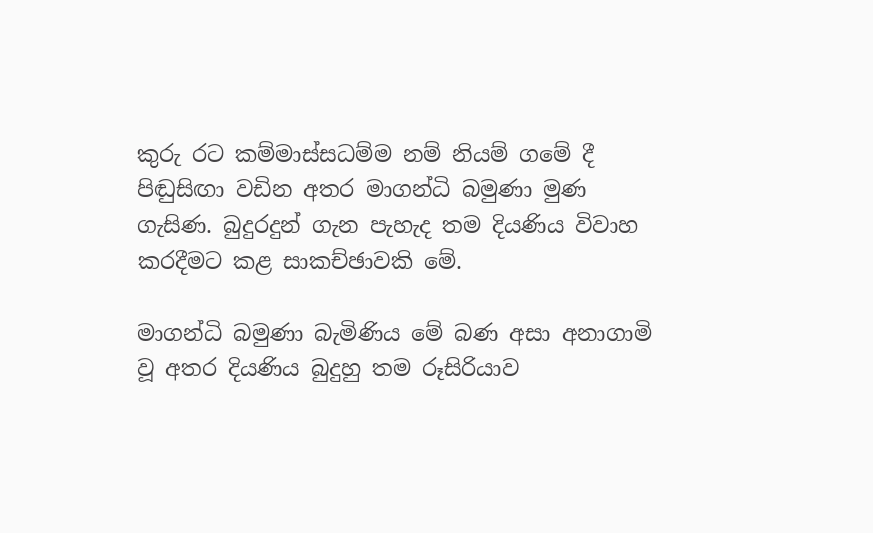කුරු රට කම්මාස්සධම්ම නම් නියම් ගමේ දී පිඬුසිඟා වඩින අතර මාගන්ධි බමුණා මුණ ගැසිණ. බුදුරදුන් ගැන පැහැද තම දියණිය විවාහ කරදීමට කළ සාකච්ඡාවකි මේ.

මාගන්ධි බමුණා බැමිණිය මේ බණ අසා අනාගාමි වූ අතර දියණිය බුදුහු තම රූසිරියාව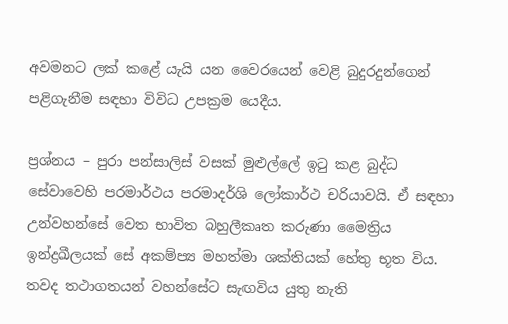අවමනට ලක් කළේ යැයි යන වෛරයෙන් වෙළි බුදුරදුන්ගෙන් පළිගැනීම සඳහා විවිධ උපක්‍රම යෙදීය.

ප්‍රශ්නය – පුරා පන්සාලිස් වසක් මුළුල්ලේ ඉටු කළ බුද්ධ සේවාවෙහි පරමාර්ථය පරමාදර්ශි ලෝකාර්ථ චරියාවයි. ඒ සඳහා උන්වහන්සේ වෙත භාවිත බහුලීකෘත කරුණා මෛත්‍රිය ඉන්ද්‍රඛීලයක් සේ අකම්ප්‍ය මහත්මා ශක්තියක් හේතු භූත විය. තවද තථාගතයන් වහන්සේට සැඟවිය යුතු නැති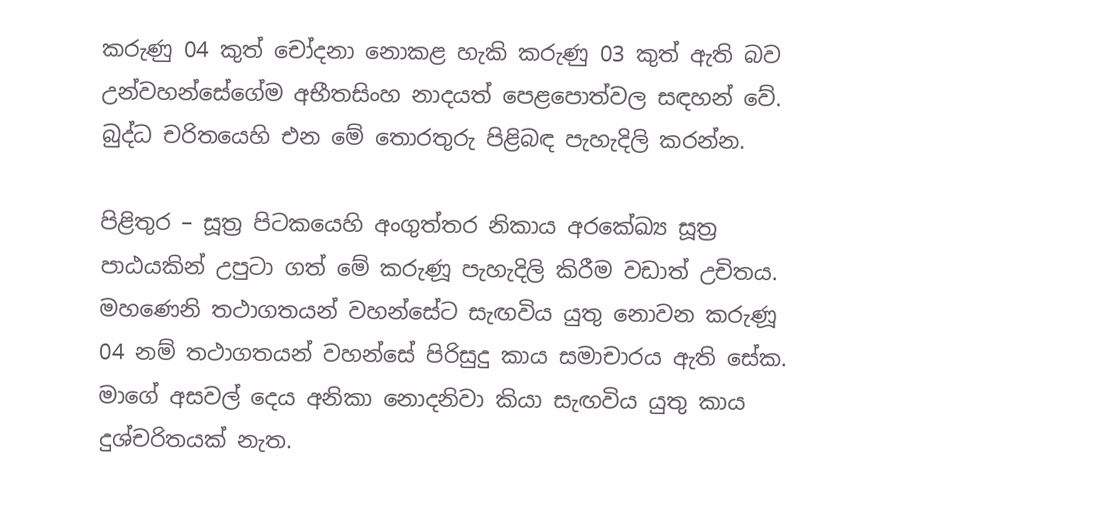කරුණු 04 කුත් චෝදනා නොකළ හැකි කරුණු 03 කුත් ඇති බව උන්වහන්සේගේම අභීතසිංහ නාදයත් පෙළපොත්වල සඳහන් වේ. බුද්ධ චරිතයෙහි එන මේ තොරතුරු පිළිබඳ පැහැදිලි කරන්න.

පිළිතුර – සූත්‍ර පිටකයෙහි අංගුත්තර නිකාය අරකේඛ්‍ය සූත්‍ර පාඨයකින් උපුටා ගත් මේ කරුණූ පැහැදිලි කිරීම වඩාත් උචිතය. මහණෙනි තථාගතයන් වහන්සේට සැඟවිය යුතු නොවන කරුණූ 04 නම් තථාගතයන් වහන්සේ පිරිසුදු කාය සමාචාරය ඇති සේක. මාගේ අසවල් දෙය අනිකා නොදනිවා කියා සැඟවිය යුතු කාය දුශ්චරිතයක් නැත.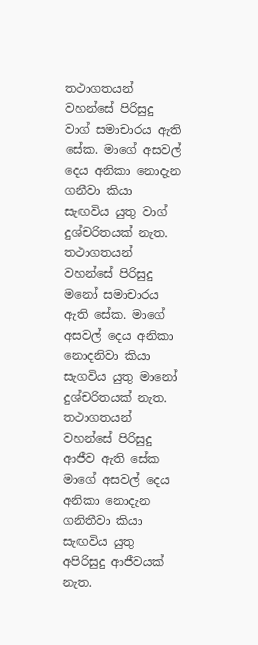තථාගතයන් වහන්සේ පිරිසුදු වාග් සමාචාරය ඇති සේක. මාගේ අසවල් දෙය අනිකා නොදැන ගනීවා කියා සැඟවිය යුතු වාග් දුශ්චරිතයක් නැත. තථාගතයන් වහන්සේ පිරිසුදු මනෝ සමාචාරය ඇති සේක. මාගේ අසවල් දෙය අනිකා නොදනිවා කියා සැගවිය යුතු මානෝ දුශ්චරිතයක් නැත. තථාගතයන් වහන්සේ පිරිසුදු ආජීව ඇති සේක මාගේ අසවල් දෙය අනිකා නොදැන ගනිතීවා කියා සැඟවිය යුතු අපිරිසුදු ආජීවයක් නැත.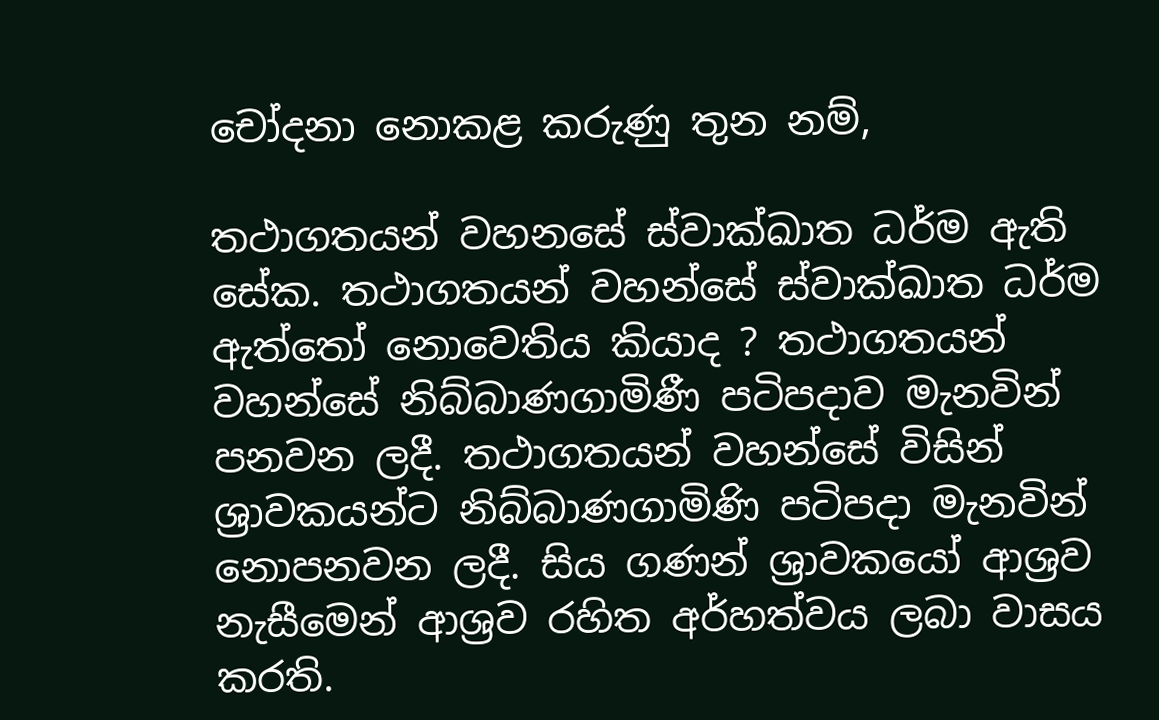චෝදනා නොකළ කරුණු තුන නම්,

තථාගතයන් වහනසේ ස්වාක්ඛාත ධර්ම ඇති සේක. තථාගතයන් වහන්සේ ස්වාක්ඛාත ධර්ම ඇත්තෝ නොවෙතිය කියාද ? තථාගතයන් වහන්සේ නිබ්බාණගාමිණී පටිපදාව මැනවින් පනවන ලදී. තථාගතයන් වහන්සේ විසින් ශ්‍රාවකයන්ට නිබ්බාණගාමිණි පටිපදා මැනවින් නොපනවන ලදී. සිය ගණන් ශ්‍රාවකයෝ ආශ්‍රව නැසීමෙන් ආශ්‍රව රහිත අර්හත්වය ලබා වාසය කරති.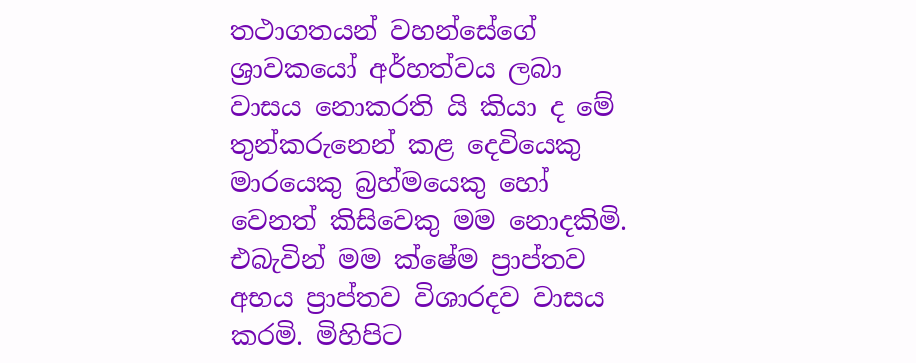තථාගතයන් වහන්සේගේ ශ්‍රාවකයෝ අර්හත්වය ලබා වාසය නොකරති යි කියා ද මේ තුන්කරුනෙන් කළ දෙවියෙකු මාරයෙකු බ්‍රහ්මයෙකු හෝ වෙනත් කිසිවෙකු මම නොදකිමි. එබැවින් මම ක්ෂේම ප්‍රාප්තව අභය ප්‍රාප්තව විශාරදව වාසය කරමි. මිහිපිට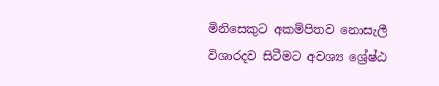මිනිසෙකුට අකම්පිතව නොසැලී විශාරදව සිටීමට අවශ්‍ය ශ්‍රේෂ්ඨ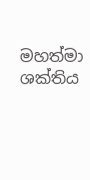මහත්මා ශක්තිය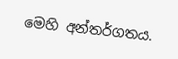මෙහි අන්තර්ගතය.